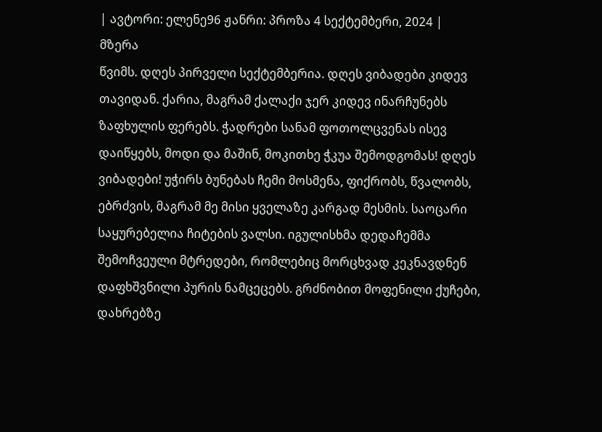| ავტორი: ელენე96 ჟანრი: პროზა 4 სექტემბერი, 2024 |
მზერა
წვიმს. დღეს პირველი სექტემბერია. დღეს ვიბადები კიდევ თავიდან. ქარია, მაგრამ ქალაქი ჯერ კიდევ ინარჩუნებს ზაფხულის ფერებს. ჭადრები სანამ ფოთოლცვენას ისევ დაიწყებს, მოდი და მაშინ, მოკითხე ჭკუა შემოდგომას! დღეს ვიბადები! უჭირს ბუნებას ჩემი მოსმენა, ფიქრობს, წვალობს, ებრძვის, მაგრამ მე მისი ყველაზე კარგად მესმის. საოცარი საყურებელია ჩიტების ვალსი. იგულისხმა დედაჩემმა შემოჩვეული მტრედები, რომლებიც მორცხვად კეკნავდნენ დაფხშვნილი პურის ნამცეცებს. გრძნობით მოფენილი ქუჩები, დახრებზე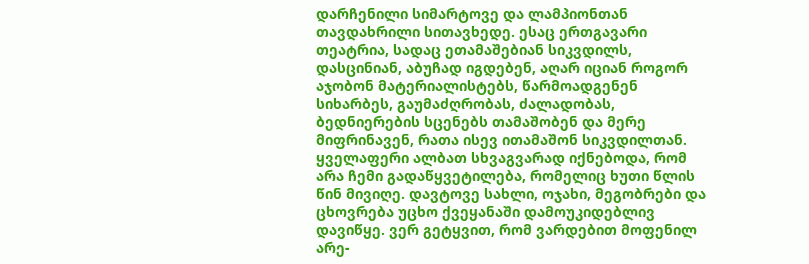დარჩენილი სიმარტოვე და ლამპიონთან თავდახრილი სითავხედე. ესაც ერთგავარი თეატრია, სადაც ეთამაშებიან სიკვდილს, დასცინიან, აბუჩად იგდებენ, აღარ იციან როგორ აჯობონ მატერიალისტებს, წარმოადგენენ სიხარბეს, გაუმაძღრობას, ძალადობას, ბედნიერების სცენებს თამაშობენ და მერე მიფრინავენ, რათა ისევ ითამაშონ სიკვდილთან.
ყველაფერი ალბათ სხვაგვარად იქნებოდა, რომ არა ჩემი გადაწყვეტილება, რომელიც ხუთი წლის წინ მივიღე. დავტოვე სახლი, ოჯახი, მეგობრები და ცხოვრება უცხო ქვეყანაში დამოუკიდებლივ დავიწყე. ვერ გეტყვით, რომ ვარდებით მოფენილ არე-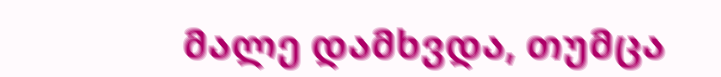მალე დამხვდა, თუმცა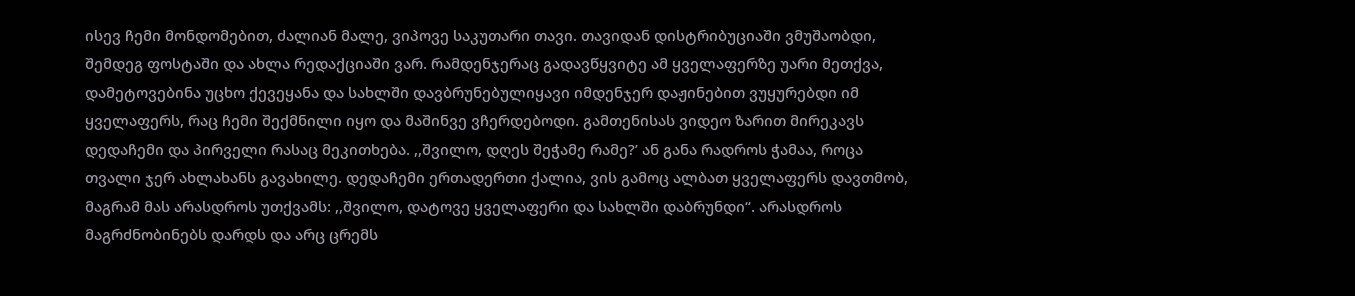ისევ ჩემი მონდომებით, ძალიან მალე, ვიპოვე საკუთარი თავი. თავიდან დისტრიბუციაში ვმუშაობდი, შემდეგ ფოსტაში და ახლა რედაქციაში ვარ. რამდენჯერაც გადავწყვიტე ამ ყველაფერზე უარი მეთქვა, დამეტოვებინა უცხო ქევეყანა და სახლში დავბრუნებულიყავი იმდენჯერ დაჟინებით ვუყურებდი იმ ყველაფერს, რაც ჩემი შექმნილი იყო და მაშინვე ვჩერდებოდი. გამთენისას ვიდეო ზარით მირეკავს დედაჩემი და პირველი რასაც მეკითხება. ,,შვილო, დღეს შეჭამე რამე?’ ან განა რადროს ჭამაა, როცა თვალი ჯერ ახლახანს გავახილე. დედაჩემი ერთადერთი ქალია, ვის გამოც ალბათ ყველაფერს დავთმობ, მაგრამ მას არასდროს უთქვამს: ,,შვილო, დატოვე ყველაფერი და სახლში დაბრუნდი“. არასდროს მაგრძნობინებს დარდს და არც ცრემს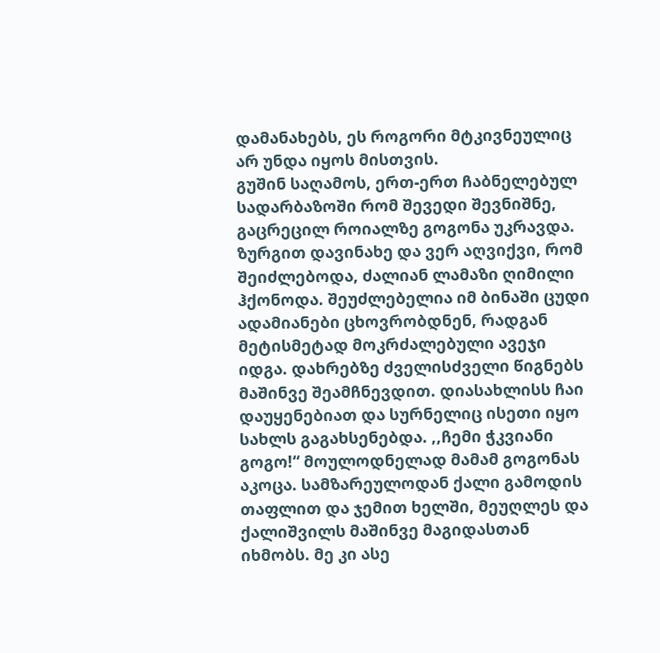დამანახებს, ეს როგორი მტკივნეულიც არ უნდა იყოს მისთვის.
გუშინ საღამოს, ერთ-ერთ ჩაბნელებულ სადარბაზოში რომ შევედი შევნიშნე, გაცრეცილ როიალზე გოგონა უკრავდა. ზურგით დავინახე და ვერ აღვიქვი, რომ შეიძლებოდა, ძალიან ლამაზი ღიმილი ჰქონოდა. შეუძლებელია იმ ბინაში ცუდი ადამიანები ცხოვრობდნენ, რადგან მეტისმეტად მოკრძალებული ავეჯი იდგა. დახრებზე ძველისძველი წიგნებს მაშინვე შეამჩნევდით. დიასახლისს ჩაი დაუყენებიათ და სურნელიც ისეთი იყო სახლს გაგახსენებდა. ,,ჩემი ჭკვიანი გოგო!“ მოულოდნელად მამამ გოგონას აკოცა. სამზარეულოდან ქალი გამოდის თაფლით და ჯემით ხელში, მეუღლეს და ქალიშვილს მაშინვე მაგიდასთან იხმობს. მე კი ასე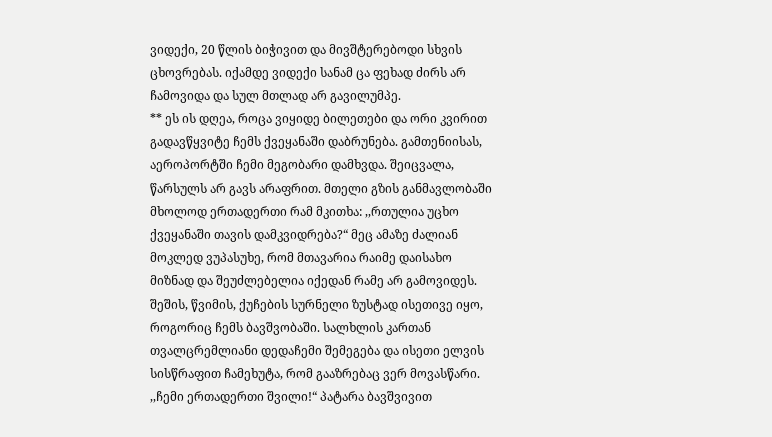ვიდექი, 20 წლის ბიჭივით და მივშტერებოდი სხვის ცხოვრებას. იქამდე ვიდექი სანამ ცა ფეხად ძირს არ ჩამოვიდა და სულ მთლად არ გავილუმპე.
** ეს ის დღეა, როცა ვიყიდე ბილეთები და ორი კვირით გადავწყვიტე ჩემს ქვეყანაში დაბრუნება. გამთენიისას, აეროპორტში ჩემი მეგობარი დამხვდა. შეიცვალა, წარსულს არ გავს არაფრით. მთელი გზის განმავლობაში მხოლოდ ერთადერთი რამ მკითხა: ,,რთულია უცხო ქვეყანაში თავის დამკვიდრება?“ მეც ამაზე ძალიან მოკლედ ვუპასუხე, რომ მთავარია რაიმე დაისახო მიზნად და შეუძლებელია იქედან რამე არ გამოვიდეს. შეშის, წვიმის, ქუჩების სურნელი ზუსტად ისეთივე იყო, როგორიც ჩემს ბავშვობაში. სალხლის კართან თვალცრემლიანი დედაჩემი შემეგება და ისეთი ელვის სისწრაფით ჩამეხუტა, რომ გააზრებაც ვერ მოვასწარი. ,,ჩემი ერთადერთი შვილი!“ პატარა ბავშვივით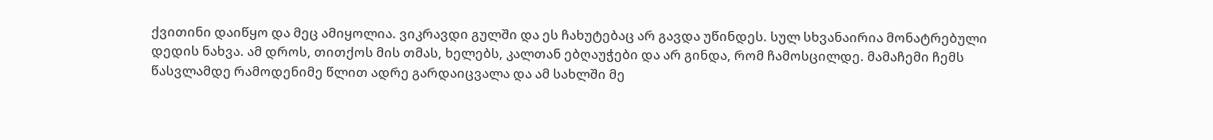ქვითინი დაიწყო და მეც ამიყოლია. ვიკრავდი გულში და ეს ჩახუტებაც არ გავდა უწინდეს. სულ სხვანაირია მონატრებული დედის ნახვა. ამ დროს, თითქოს მის თმას, ხელებს, კალთან ებღაუჭები და არ გინდა, რომ ჩამოსცილდე. მამაჩემი ჩემს წასვლამდე რამოდენიმე წლით ადრე გარდაიცვალა და ამ სახლში მე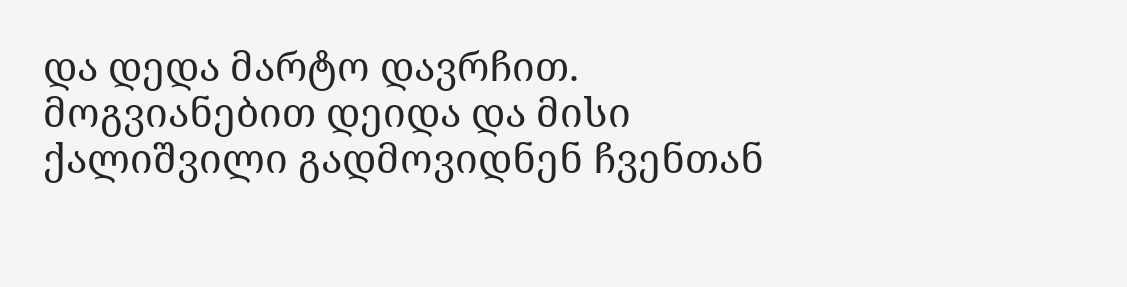და დედა მარტო დავრჩით. მოგვიანებით დეიდა და მისი ქალიშვილი გადმოვიდნენ ჩვენთან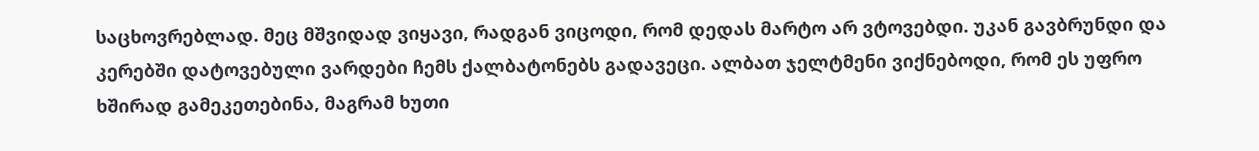საცხოვრებლად. მეც მშვიდად ვიყავი, რადგან ვიცოდი, რომ დედას მარტო არ ვტოვებდი. უკან გავბრუნდი და კერებში დატოვებული ვარდები ჩემს ქალბატონებს გადავეცი. ალბათ ჯელტმენი ვიქნებოდი, რომ ეს უფრო ხშირად გამეკეთებინა, მაგრამ ხუთი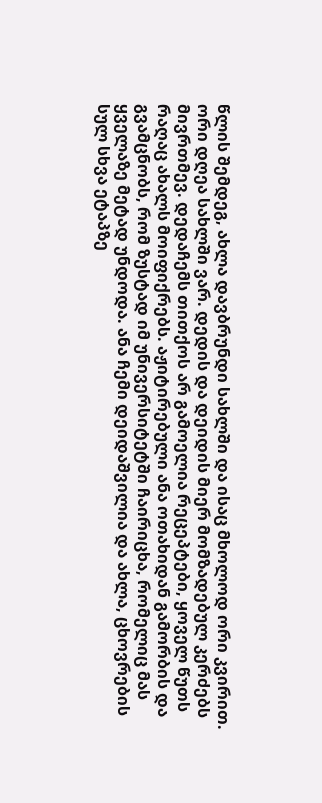წლის შემდეგ, ახლა დავბრუნდი სახლში და ისაც მხოლოდ ორი კვირით.
ორი დღეა სახლში ვარ. დედის და დეიდის მიერ მომზადებულ კერძებს მივრთმევ. დედაჩემს თითქოს არ გამოელია რეცეპტები, ყოველ წუთს რაღაც ახალს მოიფიქრებს. აჟიტირებული ანა ოთახიდან გამორბის და გვამცნობს, რომ ზუსტად იმ უნივერსიტეტში ჩაირიცხა, რომელიც მას ყველაზე მეტად უნდოდა. ანა ჩემი დეიდაშვილია და ახლა, ცხოვრების სულ სხვა ეტაპზე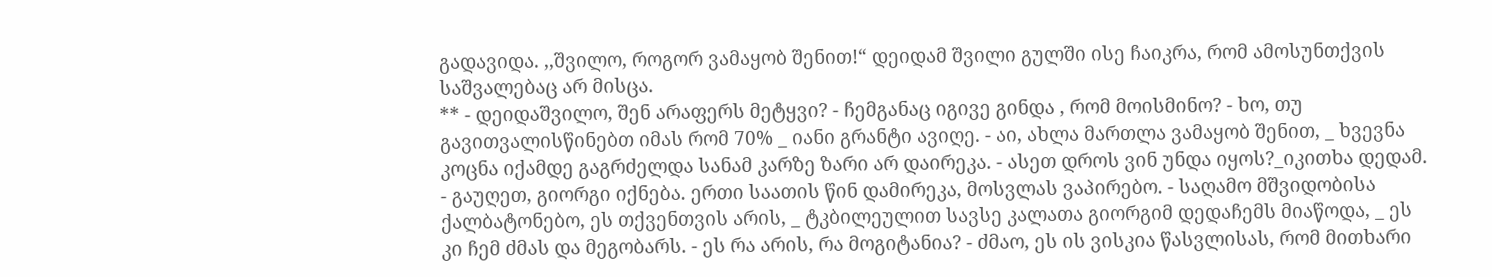გადავიდა. ,,შვილო, როგორ ვამაყობ შენით!“ დეიდამ შვილი გულში ისე ჩაიკრა, რომ ამოსუნთქვის საშვალებაც არ მისცა.
** - დეიდაშვილო, შენ არაფერს მეტყვი? - ჩემგანაც იგივე გინდა , რომ მოისმინო? - ხო, თუ გავითვალისწინებთ იმას რომ 70% _ იანი გრანტი ავიღე. - აი, ახლა მართლა ვამაყობ შენით, _ ხვევნა კოცნა იქამდე გაგრძელდა სანამ კარზე ზარი არ დაირეკა. - ასეთ დროს ვინ უნდა იყოს?_იკითხა დედამ. - გაუღეთ, გიორგი იქნება. ერთი საათის წინ დამირეკა, მოსვლას ვაპირებო. - საღამო მშვიდობისა ქალბატონებო, ეს თქვენთვის არის, _ ტკბილეულით სავსე კალათა გიორგიმ დედაჩემს მიაწოდა, _ ეს კი ჩემ ძმას და მეგობარს. - ეს რა არის, რა მოგიტანია? - ძმაო, ეს ის ვისკია წასვლისას, რომ მითხარი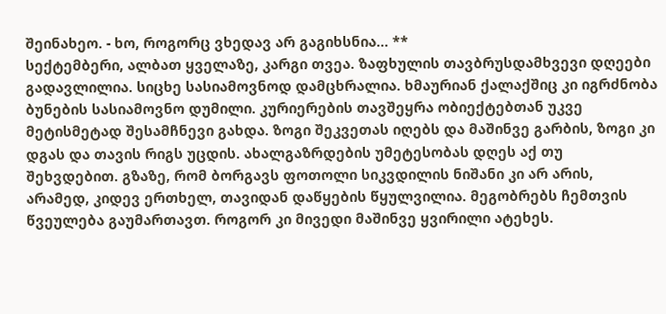შეინახეო. - ხო, როგორც ვხედავ არ გაგიხსნია... **
სექტემბერი, ალბათ ყველაზე, კარგი თვეა. ზაფხულის თავბრუსდამხვევი დღეები გადავლილია. სიცხე სასიამოვნოდ დამცხრალია. ხმაურიან ქალაქშიც კი იგრძნობა ბუნების სასიამოვნო დუმილი. კურიერების თავშეყრა ობიექტებთან უკვე მეტისმეტად შესამჩნევი გახდა. ზოგი შეკვეთას იღებს და მაშინვე გარბის, ზოგი კი დგას და თავის რიგს უცდის. ახალგაზრდების უმეტესობას დღეს აქ თუ შეხვდებით. გზაზე, რომ ბორგავს ფოთოლი სიკვდილის ნიშანი კი არ არის, არამედ, კიდევ ერთხელ, თავიდან დაწყების წყულვილია. მეგობრებს ჩემთვის წვეულება გაუმართავთ. როგორ კი მივედი მაშინვე ყვირილი ატეხეს.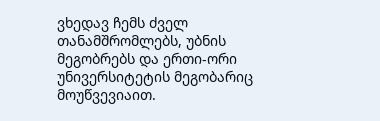ვხედავ ჩემს ძველ თანამშრომლებს, უბნის მეგობრებს და ერთი-ორი უნივერსიტეტის მეგობარიც მოუწვევიაით.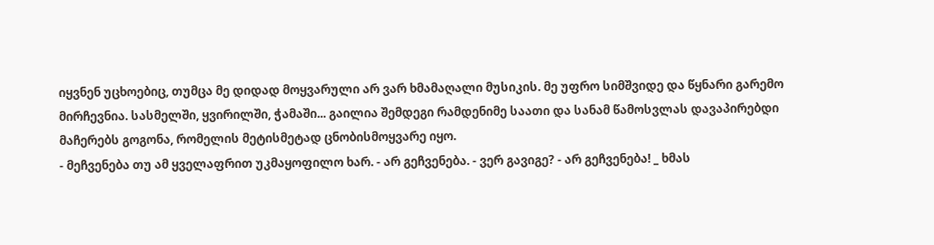იყვნენ უცხოებიც, თუმცა მე დიდად მოყვარული არ ვარ ხმამაღალი მუსიკის. მე უფრო სიმშვიდე და წყნარი გარემო მირჩევნია. სასმელში, ყვირილში, ჭამაში... გაილია შემდეგი რამდენიმე საათი და სანამ წამოსვლას დავაპირებდი მაჩერებს გოგონა, რომელის მეტისმეტად ცნობისმოყვარე იყო.
- მეჩვენება თუ ამ ყველაფრით უკმაყოფილო ხარ. - არ გეჩვენება. - ვერ გავიგე? - არ გეჩვენება! _ ხმას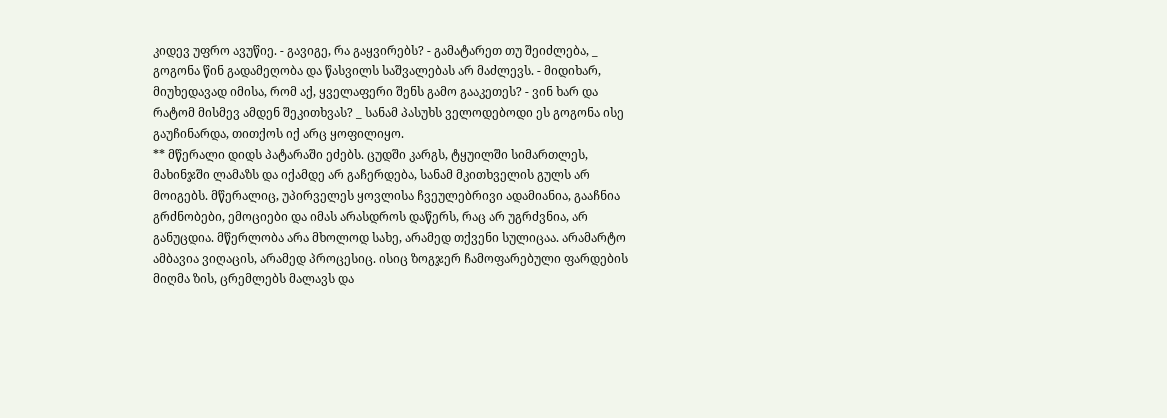კიდევ უფრო ავუწიე. - გავიგე, რა გაყვირებს? - გამატარეთ თუ შეიძლება, _ გოგონა წინ გადამეღობა და წასვილს საშვალებას არ მაძლევს. - მიდიხარ, მიუხედავად იმისა, რომ აქ, ყველაფერი შენს გამო გააკეთეს? - ვინ ხარ და რატომ მისმევ ამდენ შეკითხვას? _ სანამ პასუხს ველოდებოდი ეს გოგონა ისე გაუჩინარდა, თითქოს იქ არც ყოფილიყო.
** მწერალი დიდს პატარაში ეძებს. ცუდში კარგს, ტყუილში სიმართლეს, მახინჯში ლამაზს და იქამდე არ გაჩერდება, სანამ მკითხველის გულს არ მოიგებს. მწერალიც, უპირველეს ყოვლისა ჩვეულებრივი ადამიანია, გააჩნია გრძნობები, ემოციები და იმას არასდროს დაწერს, რაც არ უგრძვნია, არ განუცდია. მწერლობა არა მხოლოდ სახე, არამედ თქვენი სულიცაა. არამარტო ამბავია ვიღაცის, არამედ პროცესიც. ისიც ზოგჯერ ჩამოფარებული ფარდების მიღმა ზის, ცრემლებს მალავს და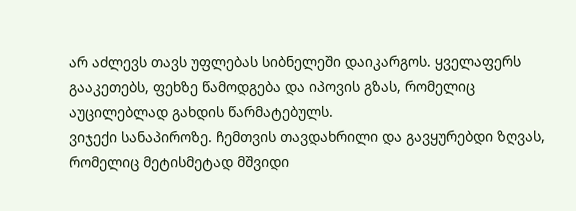არ აძლევს თავს უფლებას სიბნელეში დაიკარგოს. ყველაფერს გააკეთებს, ფეხზე წამოდგება და იპოვის გზას, რომელიც აუცილებლად გახდის წარმატებულს.
ვიჯექი სანაპიროზე. ჩემთვის თავდახრილი და გავყურებდი ზღვას, რომელიც მეტისმეტად მშვიდი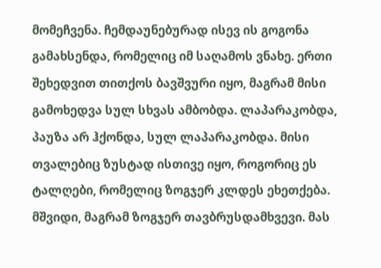მომეჩვენა. ჩემდაუნებურად ისევ ის გოგონა გამახსენდა, რომელიც იმ საღამოს ვნახე. ერთი შეხედვით თითქოს ბავშვური იყო, მაგრამ მისი გამოხედვა სულ სხვას ამბობდა. ლაპარაკობდა, პაუზა არ ჰქონდა, სულ ლაპარაკობდა. მისი თვალებიც ზუსტად ისთივე იყო, როგორიც ეს ტალღები, რომელიც ზოგჯერ კლდეს ეხეთქება. მშვიდი, მაგრამ ზოგჯერ თავბრუსდამხვევი. მას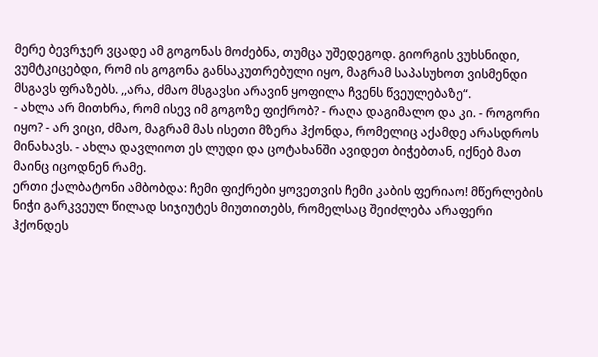მერე ბევრჯერ ვცადე ამ გოგონას მოძებნა, თუმცა უშედეგოდ. გიორგის ვუხსნიდი, ვუმტკიცებდი, რომ ის გოგონა განსაკუთრებული იყო, მაგრამ საპასუხოთ ვისმენდი მსგავს ფრაზებს. ,,არა, ძმაო მსგავსი არავინ ყოფილა ჩვენს წვეულებაზე“.
- ახლა არ მითხრა, რომ ისევ იმ გოგოზე ფიქრობ? - რაღა დაგიმალო და კი. - როგორი იყო? - არ ვიცი, ძმაო, მაგრამ მას ისეთი მზერა ჰქონდა, რომელიც აქამდე არასდროს მინახავს. - ახლა დავლიოთ ეს ლუდი და ცოტახანში ავიდეთ ბიჭებთან, იქნებ მათ მაინც იცოდნენ რამე.
ერთი ქალბატონი ამბობდა: ჩემი ფიქრები ყოვეთვის ჩემი კაბის ფერიაო! მწერლების ნიჭი გარკვეულ წილად სიჯიუტეს მიუთითებს, რომელსაც შეიძლება არაფერი ჰქონდეს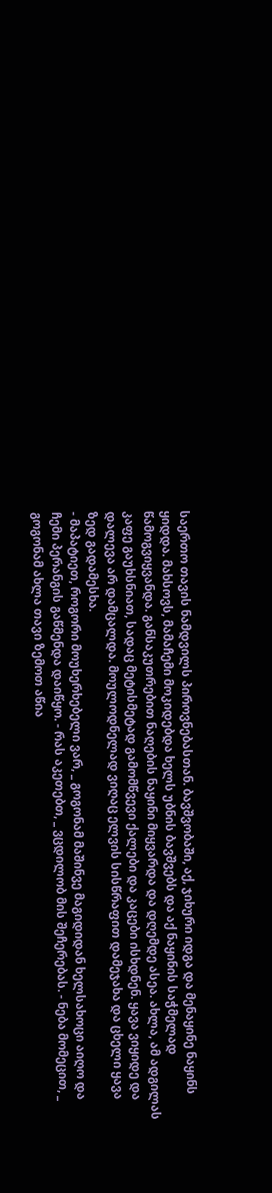საერთო თავის ნამდვილს პიროვნებასთან. ბავშვობაში, აქ, ჯიხური იდგა და მენაყინე ნაყინს ყიდდა. მახსოვს, მამაჩემი მოკიდებდა ხელს უბნის ბავშვებს და აქ ნაყინის საჭმელად წამოგვიყვანდა. განსაკუთრებით ნაღების ნაყინი მიყვარდა და დღემდე ასეა. ახლა, ამ ადგილას კაფე გაუხსნიათ, სადაც მეტისმეტად გამომწვევი ქალები და კაცები ისხდნენ. ყავა ვიყიდე და დალევა არ დამცალდა. მოულოდნელად ვიღაც ელვის სისწრაფით დამეჯახა და ცხელი ყავა ზედ გადამესხა.
- მაპატიეთ, როგორი მოუხერხებელი ვარ, _ გოგონამ მაშინვე მაგიდიდან ხელსახოცი აიღო და ჩემი პერანგის გაწმენდა დაიწყო. - რას აკეთებთ, _ ვცდილობ მის შეჩერებას. - ნება მომეცით, _ გოგონამ ახლა თავი ზემოთ აწია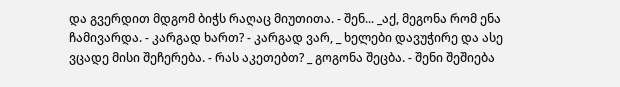და გვერდით მდგომ ბიჭს რაღაც მიუთითა. - შენ... _აქ, მეგონა რომ ენა ჩამივარდა. - კარგად ხართ? - კარგად ვარ, _ ხელები დავუჭირე და ასე ვცადე მისი შეჩერება. - რას აკეთებთ? _ გოგონა შეცბა. - შენი შეშიება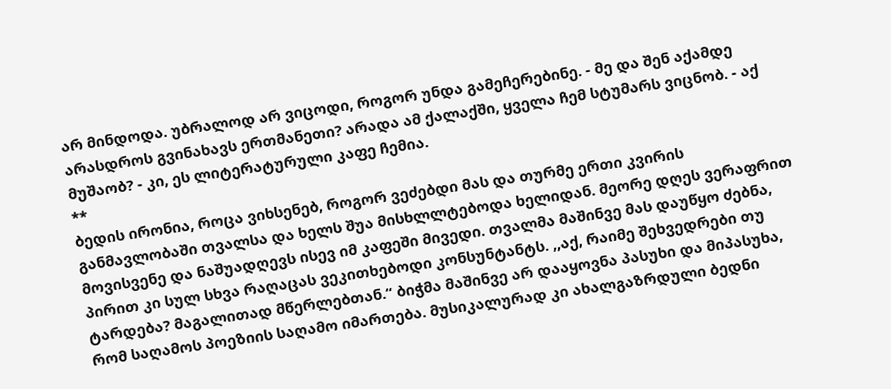არ მინდოდა. უბრალოდ არ ვიცოდი, როგორ უნდა გამეჩერებინე. - მე და შენ აქამდე არასდროს გვინახავს ერთმანეთი? არადა ამ ქალაქში, ყველა ჩემ სტუმარს ვიცნობ. - აქ მუშაობ? - კი, ეს ლიტერატურული კაფე ჩემია.
**
ბედის ირონია, როცა ვიხსენებ, როგორ ვეძებდი მას და თურმე ერთი კვირის განმავლობაში თვალსა და ხელს შუა მისხლლტებოდა ხელიდან. მეორე დღეს ვერაფრით მოვისვენე და ნაშუადღევს ისევ იმ კაფეში მივედი. თვალმა მაშინვე მას დაუწყო ძებნა, პირით კი სულ სხვა რაღაცას ვეკითხებოდი კონსუნტანტს. ,,აქ, რაიმე შეხვედრები თუ ტარდება? მაგალითად მწერლებთან.“ ბიჭმა მაშინვე არ დააყოვნა პასუხი და მიპასუხა, რომ საღამოს პოეზიის საღამო იმართება. მუსიკალურად კი ახალგაზრდული ბედნი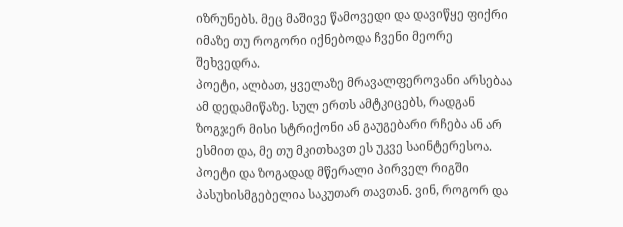იზრუნებს. მეც მაშივე წამოვედი და დავიწყე ფიქრი იმაზე თუ როგორი იქნებოდა ჩვენი მეორე შეხვედრა.
პოეტი, ალბათ, ყველაზე მრავალფეროვანი არსებაა ამ დედამიწაზე. სულ ერთს ამტკიცებს, რადგან ზოგჯერ მისი სტრიქონი ან გაუგებარი რჩება ან არ ესმით და, მე თუ მკითხავთ ეს უკვე საინტერესოა. პოეტი და ზოგადად მწერალი პირველ რიგში პასუხისმგებელია საკუთარ თავთან. ვინ, როგორ და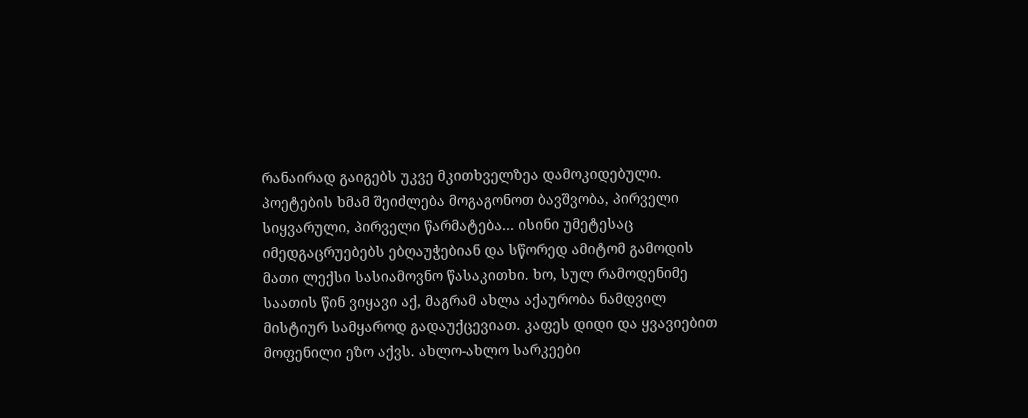რანაირად გაიგებს უკვე მკითხველზეა დამოკიდებული. პოეტების ხმამ შეიძლება მოგაგონოთ ბავშვობა, პირველი სიყვარული, პირველი წარმატება... ისინი უმეტესაც იმედგაცრუებებს ებღაუჭებიან და სწორედ ამიტომ გამოდის მათი ლექსი სასიამოვნო წასაკითხი. ხო, სულ რამოდენიმე საათის წინ ვიყავი აქ, მაგრამ ახლა აქაურობა ნამდვილ მისტიურ სამყაროდ გადაუქცევიათ. კაფეს დიდი და ყვავიებით მოფენილი ეზო აქვს. ახლო-ახლო სარკეები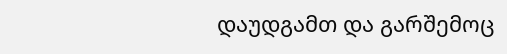დაუდგამთ და გარშემოც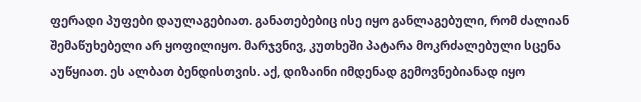ფერადი პუფები დაულაგებიათ. განათებებიც ისე იყო განლაგებული, რომ ძალიან შემაწუხებელი არ ყოფილიყო. მარჯვნივ, კუთხეში პატარა მოკრძალებული სცენა აუწყიათ. ეს ალბათ ბენდისთვის. აქ, დიზაინი იმდენად გემოვნებიანად იყო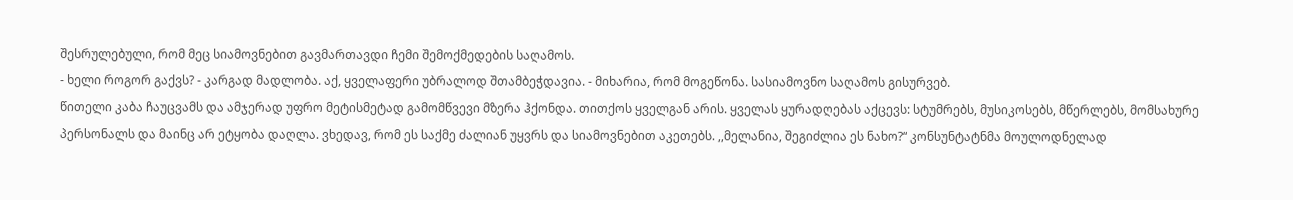შესრულებული, რომ მეც სიამოვნებით გავმართავდი ჩემი შემოქმედების საღამოს.
- ხელი როგორ გაქვს? - კარგად მადლობა. აქ, ყველაფერი უბრალოდ შთამბეჭდავია. - მიხარია, რომ მოგეწონა. სასიამოვნო საღამოს გისურვებ.
წითელი კაბა ჩაუცვამს და ამჯერად უფრო მეტისმეტად გამომწვევი მზერა ჰქონდა. თითქოს ყველგან არის. ყველას ყურადღებას აქცევს: სტუმრებს, მუსიკოსებს, მწერლებს, მომსახურე პერსონალს და მაინც არ ეტყობა დაღლა. ვხედავ, რომ ეს საქმე ძალიან უყვრს და სიამოვნებით აკეთებს. ,,მელანია, შეგიძლია ეს ნახო?“ კონსუნტატნმა მოულოდნელად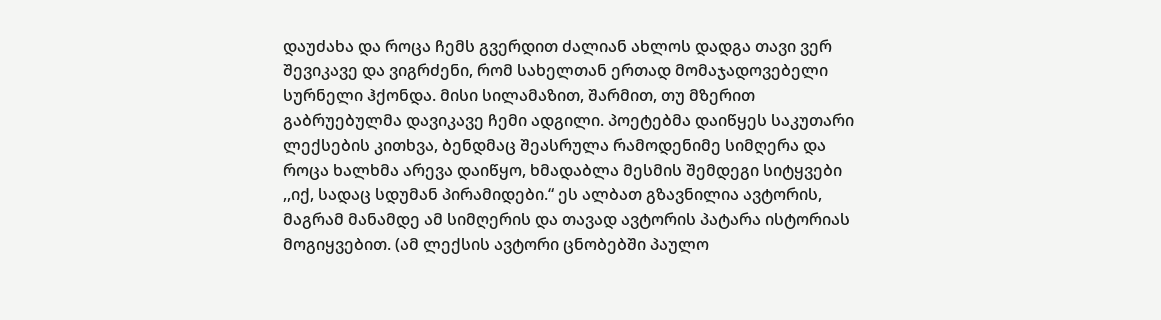დაუძახა და როცა ჩემს გვერდით ძალიან ახლოს დადგა თავი ვერ შევიკავე და ვიგრძენი, რომ სახელთან ერთად მომაჯადოვებელი სურნელი ჰქონდა. მისი სილამაზით, შარმით, თუ მზერით გაბრუებულმა დავიკავე ჩემი ადგილი. პოეტებმა დაიწყეს საკუთარი ლექსების კითხვა, ბენდმაც შეასრულა რამოდენიმე სიმღერა და როცა ხალხმა არევა დაიწყო, ხმადაბლა მესმის შემდეგი სიტყვები ,,იქ, სადაც სდუმან პირამიდები.“ ეს ალბათ გზავნილია ავტორის, მაგრამ მანამდე ამ სიმღერის და თავად ავტორის პატარა ისტორიას მოგიყვებით. (ამ ლექსის ავტორი ცნობებში პაულო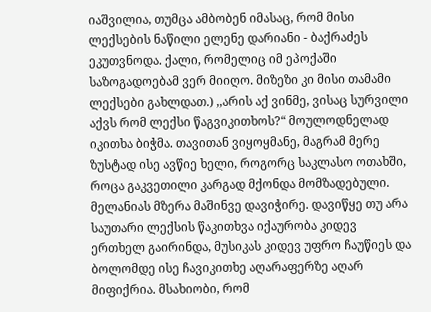იაშვილია, თუმცა ამბობენ იმასაც, რომ მისი ლექსების ნაწილი ელენე დარიანი - ბაქრაძეს ეკუთვნოდა. ქალი, რომელიც იმ ეპოქაში საზოგადოებამ ვერ მიიღო. მიზეზი კი მისი თამამი ლექსები გახლდათ.) ,,არის აქ ვინმე, ვისაც სურვილი აქვს რომ ლექსი წაგვიკითხოს?“ მოულოდნელად იკითხა ბიჭმა. თავითან ვიყოყმანე, მაგრამ მერე ზუსტად ისე ავწიე ხელი, როგორც საკლასო ოთახში, როცა გაკვეთილი კარგად მქონდა მომზადებული. მელანიას მზერა მაშინვე დავიჭირე. დავიწყე თუ არა საუთარი ლექსის წაკითხვა იქაურობა კიდევ ერთხელ გაირინდა, მუსიკას კიდევ უფრო ჩაუწიეს და ბოლომდე ისე ჩავიკითხე აღარაფერზე აღარ მიფიქრია. მსახიობი, რომ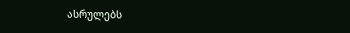ასრულებს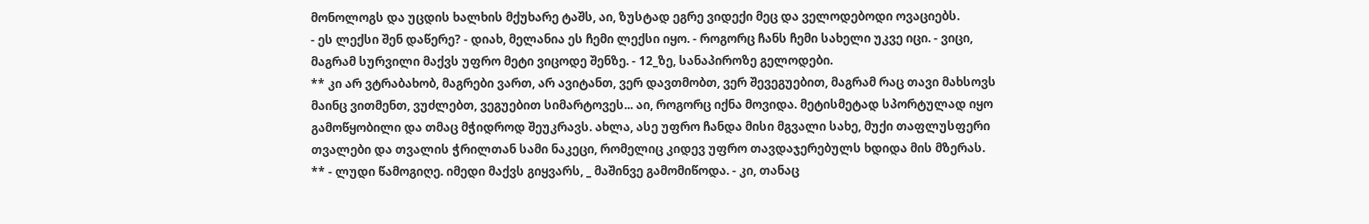მონოლოგს და უცდის ხალხის მქუხარე ტაშს, აი, ზუსტად ეგრე ვიდექი მეც და ველოდებოდი ოვაციებს.
- ეს ლექსი შენ დაწერე? - დიახ, მელანია ეს ჩემი ლექსი იყო. - როგორც ჩანს ჩემი სახელი უკვე იცი. - ვიცი, მაგრამ სურვილი მაქვს უფრო მეტი ვიცოდე შენზე. - 12_ზე, სანაპიროზე გელოდები.
** კი არ ვტრაბახობ, მაგრები ვართ, არ ავიტანთ, ვერ დავთმობთ, ვერ შევეგუებით, მაგრამ რაც თავი მახსოვს მაინც ვითმენთ, ვუძლებთ, ვეგუებით სიმარტოვეს... აი, როგორც იქნა მოვიდა. მეტისმეტად სპორტულად იყო გამოწყობილი და თმაც მჭიდროდ შეუკრავს. ახლა, ასე უფრო ჩანდა მისი მგვალი სახე, მუქი თაფლუსფერი თვალები და თვალის ჭრილთან სამი ნაკეცი, რომელიც კიდევ უფრო თავდაჯერებულს ხდიდა მის მზერას.
** - ლუდი წამოგიღე. იმედი მაქვს გიყვარს, _ მაშინვე გამომიწოდა. - კი, თანაც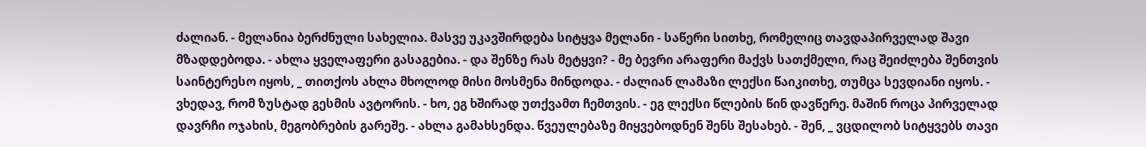ძალიან. - მელანია ბერძნული სახელია. მასვე უკავშირდება სიტყვა მელანი - საწერი სითხე, რომელიც თავდაპირველად შავი მზადდებოდა. - ახლა ყველაფერი გასაგებია. - და შენზე რას მეტყვი? - მე ბევრი არაფერი მაქვს სათქმელი, რაც შეიძლება შენთვის საინტერესო იყოს, _ თითქოს ახლა მხოლოდ მისი მოსმენა მინდოდა. - ძალიან ლამაზი ლექსი წაიკითხე, თუმცა სევდიანი იყოს. - ვხედავ, რომ ზუსტად გესმის ავტორის. - ხო, ეგ ხშირად უთქვამთ ჩემთვის. - ეგ ლექსი წლების წინ დავწერე. მაშინ როცა პირველად დავრჩი ოჯახის, მეგობრების გარეშე. - ახლა გამახსენდა. წვეულებაზე მიყვებოდნენ შენს შესახებ. - შენ, _ ვცდილობ სიტყვებს თავი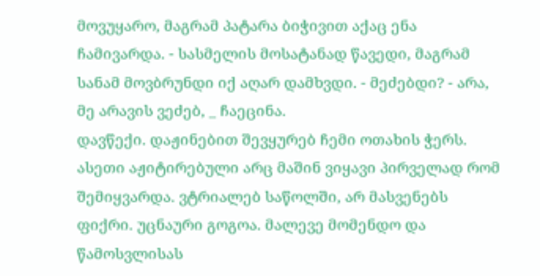მოვუყარო, მაგრამ პატარა ბიჭივით აქაც ენა ჩამივარდა. - სასმელის მოსატანად წავედი, მაგრამ სანამ მოვბრუნდი იქ აღარ დამხვდი. - მეძებდი? - არა, მე არავის ვეძებ, _ ჩაეცინა.
დავწექი. დაჟინებით შევყურებ ჩემი ოთახის ჭერს. ასეთი აჟიტირებული არც მაშინ ვიყავი პირველად რომ შემიყვარდა. ვტრიალებ საწოლში, არ მასვენებს ფიქრი. უცნაური გოგოა. მალევე მომენდო და წამოსვლისას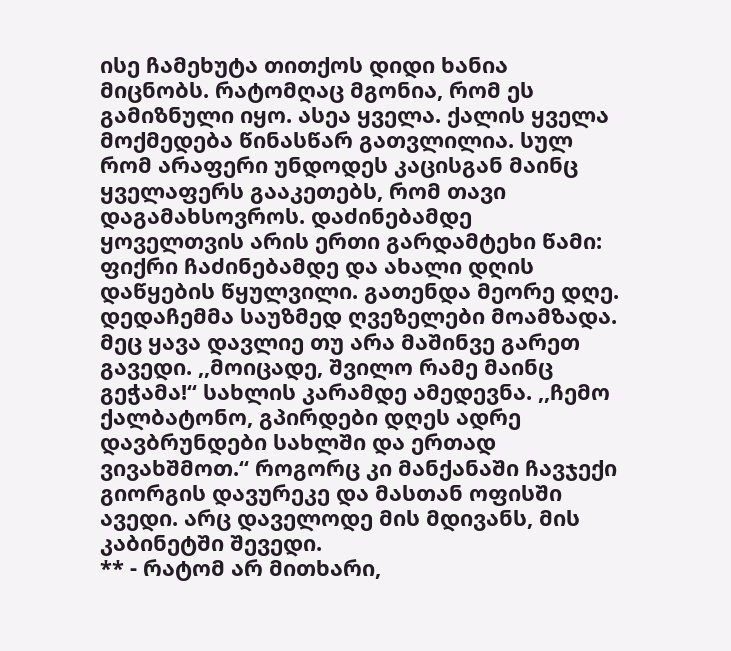ისე ჩამეხუტა თითქოს დიდი ხანია მიცნობს. რატომღაც მგონია, რომ ეს გამიზნული იყო. ასეა ყველა. ქალის ყველა მოქმედება წინასწარ გათვლილია. სულ რომ არაფერი უნდოდეს კაცისგან მაინც ყველაფერს გააკეთებს, რომ თავი დაგამახსოვროს. დაძინებამდე ყოველთვის არის ერთი გარდამტეხი წამი: ფიქრი ჩაძინებამდე და ახალი დღის დაწყების წყულვილი. გათენდა მეორე დღე. დედაჩემმა საუზმედ ღვეზელები მოამზადა. მეც ყავა დავლიე თუ არა მაშინვე გარეთ გავედი. ,,მოიცადე, შვილო რამე მაინც გეჭამა!“ სახლის კარამდე ამედევნა. ,,ჩემო ქალბატონო, გპირდები დღეს ადრე დავბრუნდები სახლში და ერთად ვივახშმოთ.“ როგორც კი მანქანაში ჩავჯექი გიორგის დავურეკე და მასთან ოფისში ავედი. არც დაველოდე მის მდივანს, მის კაბინეტში შევედი.
** - რატომ არ მითხარი,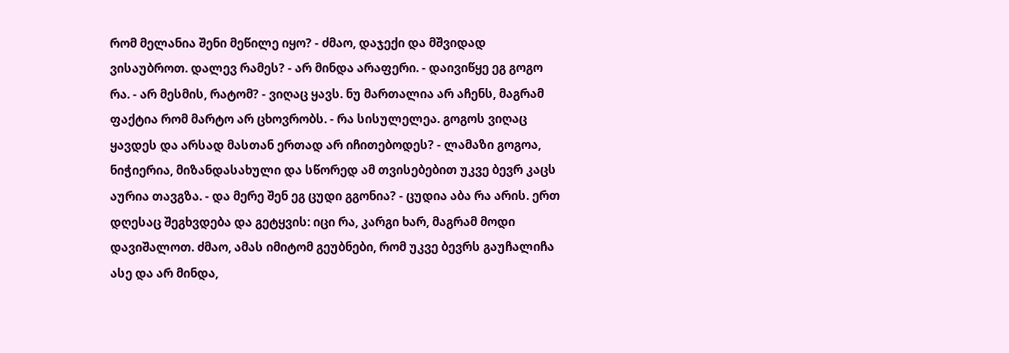რომ მელანია შენი მეწილე იყო? - ძმაო, დაჯექი და მშვიდად ვისაუბროთ. დალევ რამეს? - არ მინდა არაფერი. - დაივიწყე ეგ გოგო რა. - არ მესმის, რატომ? - ვიღაც ყავს. ნუ მართალია არ აჩენს, მაგრამ ფაქტია რომ მარტო არ ცხოვრობს. - რა სისულელეა. გოგოს ვიღაც ყავდეს და არსად მასთან ერთად არ იჩითებოდეს? - ლამაზი გოგოა, ნიჭიერია, მიზანდასახული და სწორედ ამ თვისებებით უკვე ბევრ კაცს აურია თავგზა. - და მერე შენ ეგ ცუდი გგონია? - ცუდია აბა რა არის. ერთ დღესაც შეგხვდება და გეტყვის: იცი რა, კარგი ხარ, მაგრამ მოდი დავიშალოთ. ძმაო, ამას იმიტომ გეუბნები, რომ უკვე ბევრს გაუჩალიჩა ასე და არ მინდა,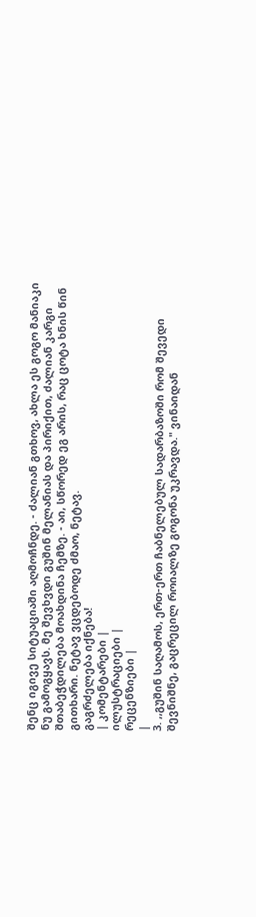შენც იგივე სიტუაციაში აღმოჩნდე. - ძალიან გთხოვ, ახლა ეს გოგო მანიაკი ნუ გამოგყავს. მე შევხვდი გუშინ მელანიას და პირიქით, ძალიან კარგი შთაბეჭდილება მოახდინა ჩემზე. - აი, სწორედ ეგ არის, რაც ცოტა ხნის წინ გითხარი. ნეტავ ვცდებოდე ძმაო, ნეტავ.
გაგრძელება იქნება!
| კომენტარები |
ილუსტრაციები |
რეცენზიები |
|
3. ,,გუშინ საღამოს, ერთ-ერთ ჩაბნელებულ სადარბაზოში რომ შევედი შევნიშნე, გაცრეცილ როიალზე გოგონა უკრავდა." ვინაიდან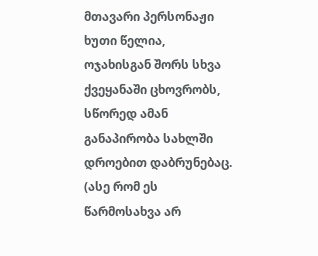მთავარი პერსონაჟი ხუთი წელია, ოჯახისგან შორს სხვა ქვეყანაში ცხოვრობს, სწორედ ამან განაპირობა სახლში დროებით დაბრუნებაც. (ასე რომ ეს წარმოსახვა არ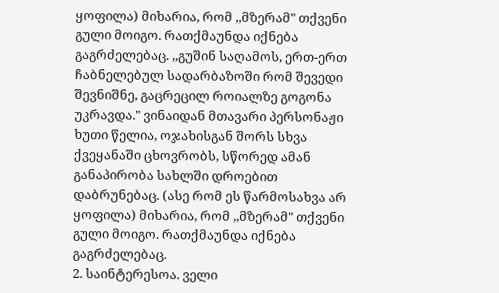ყოფილა) მიხარია, რომ ,,მზერამ" თქვენი გული მოიგო. რათქმაუნდა იქნება გაგრძელებაც. ,,გუშინ საღამოს, ერთ-ერთ ჩაბნელებულ სადარბაზოში რომ შევედი შევნიშნე, გაცრეცილ როიალზე გოგონა უკრავდა." ვინაიდან მთავარი პერსონაჟი ხუთი წელია, ოჯახისგან შორს სხვა ქვეყანაში ცხოვრობს, სწორედ ამან განაპირობა სახლში დროებით დაბრუნებაც. (ასე რომ ეს წარმოსახვა არ ყოფილა) მიხარია, რომ ,,მზერამ" თქვენი გული მოიგო. რათქმაუნდა იქნება გაგრძელებაც.
2. საინტერესოა. ველი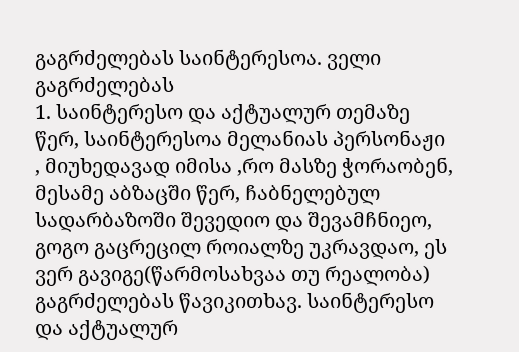გაგრძელებას საინტერესოა. ველი გაგრძელებას
1. საინტერესო და აქტუალურ თემაზე წერ, საინტერესოა მელანიას პერსონაჟი , მიუხედავად იმისა ,რო მასზე ჭორაობენ, მესამე აბზაცში წერ, ჩაბნელებულ სადარბაზოში შევედიო და შევამჩნიეო, გოგო გაცრეცილ როიალზე უკრავდაო, ეს ვერ გავიგე(წარმოსახვაა თუ რეალობა) გაგრძელებას წავიკითხავ. საინტერესო და აქტუალურ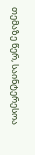თემაზე წერ, საინტერესოა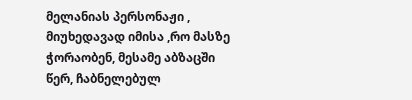მელანიას პერსონაჟი , მიუხედავად იმისა ,რო მასზე ჭორაობენ, მესამე აბზაცში წერ, ჩაბნელებულ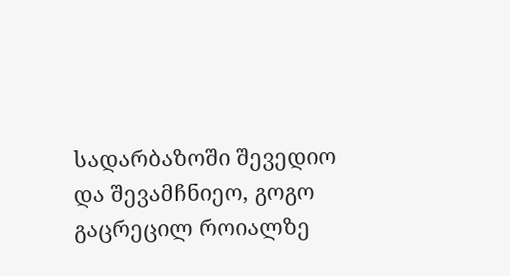სადარბაზოში შევედიო და შევამჩნიეო, გოგო გაცრეცილ როიალზე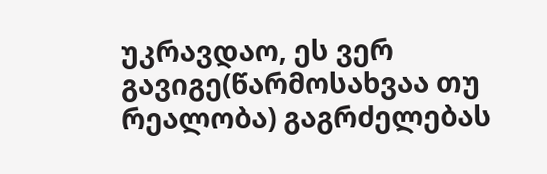უკრავდაო, ეს ვერ გავიგე(წარმოსახვაა თუ რეალობა) გაგრძელებას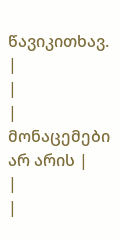წავიკითხავ.
|
|
| მონაცემები არ არის |
|
|